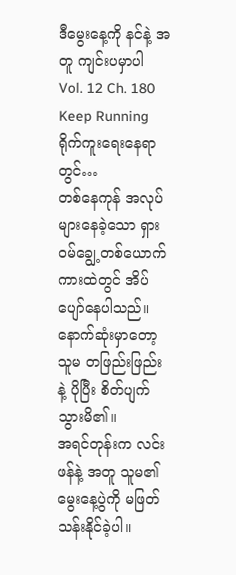ဒီမွေးနေ့ကို နင်နဲ့ အတူ ကျင်းပမှာပါ
Vol. 12 Ch. 180
Keep Running ရိုက်ကူးရေးနေရာတွင်…
တစ်နေကုန် အလုပ်များနေခဲ့သော ရှားဝမ်ချွေ့တစ်ယောက် ကားထဲတွင် အိပ်ပျော်နေပါသည်။ နောက်ဆုံးမှာတော့ သူမ တဖြည်းဖြည်းနဲ့ ပိုပြီး စိတ်ပျက်သွားမိ၏။
အရင်တုန်းက လင်းဖန်နဲ့ အတူ သူမ၏ မွေးနေ့ပွဲကို မဖြတ်သန်းနိုင်ခဲ့ပါ။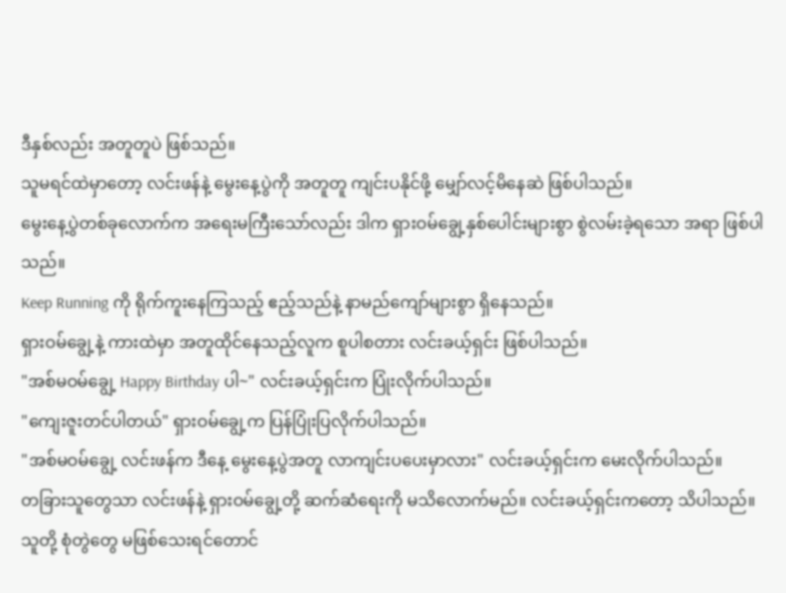ဒီနှစ်လည်း အတူတူပဲ ဖြစ်သည်။
သူမရင်ထဲမှာတော့ လင်းဖန်နဲ့ မွေးနေ့ပွဲကို အတူတူ ကျင်းပနိုင်ဖို့ မျှော်လင့်မိနေဆဲ ဖြစ်ပါသည်။
မွေးနေ့ပွဲတစ်ခုလောက်က အရေးမကြီးသော်လည်း ဒါက ရှားဝမ်ချွေ့နှစ်ပေါင်းများစွာ စွဲလမ်းခဲ့ရသော အရာ ဖြစ်ပါသည်။
Keep Running ကို ရိုက်ကူးနေကြသည့် ဧည့်သည်နဲ့ နာမည်ကျော်များစွာ ရှိနေသည်။
ရှားဝမ်ချွေ့နဲ့ ကားထဲမှာ အတူထိုင်နေသည့်လူက စူပါစတား လင်းခယ့်ရှင်း ဖြစ်ပါသည်။
"အစ်မဝမ်ချွေ့ Happy Birthday ပါ~" လင်းခယ့်ရှင်းက ပြုံးလိုက်ပါသည်။
"ကျေးဇူးတင်ပါတယ်" ရှားဝမ်ချွေ့က ပြန်ပြုံးပြလိုက်ပါသည်။
"အစ်မဝမ်ချွေ့ လင်းဖန်က ဒီနေ့ မွေးနေ့ပွဲအတူ လာကျင်းပပေးမှာလား" လင်းခယ့်ရှင်းက မေးလိုက်ပါသည်။
တခြားသူတွေသာ လင်းဖန်နဲ့ ရှားဝမ်ချွေ့တို့ ဆက်ဆံရေးကို မသိလောက်မည်။ လင်းခယ့်ရှင်းကတော့ သိပါသည်။
သူတို့ စုံတွဲတွေ မဖြစ်သေးရင်တောင်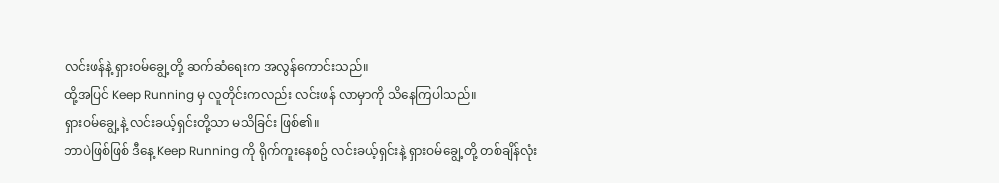လင်းဖန်နဲ့ ရှားဝမ်ချွေ့တို့ ဆက်ဆံရေးက အလွန်ကောင်းသည်။
ထို့အပြင် Keep Running မှ လူတိုင်းကလည်း လင်းဖန် လာမှာကို သိနေကြပါသည်။
ရှားဝမ်ချွေ့နဲ့ လင်းခယ့်ရှင်းတို့သာ မသိခြင်း ဖြစ်၏။
ဘာပဲဖြစ်ဖြစ် ဒီနေ့ Keep Running ကို ရိုက်ကူးနေစဥ် လင်းခယ့်ရှင်းနဲ့ ရှားဝမ်ချွေ့တို့ တစ်ချိန်လုံး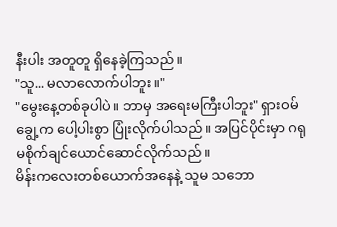နီးပါး အတူတူ ရှိနေခဲ့ကြသည်။
"သူ... မလာလောက်ပါဘူး။"
"မွေးနေ့တစ်ခုပါပဲ။ ဘာမှ အရေးမကြီးပါဘူး" ရှားဝမ်ချွေ့က ပေါ့ပါးစွာ ပြုံးလိုက်ပါသည်။ အပြင်ပိုင်းမှာ ဂရုမစိုက်ချင်ယောင်ဆောင်လိုက်သည်။
မိန်းကလေးတစ်ယောက်အနေနဲ့ သူမ သဘော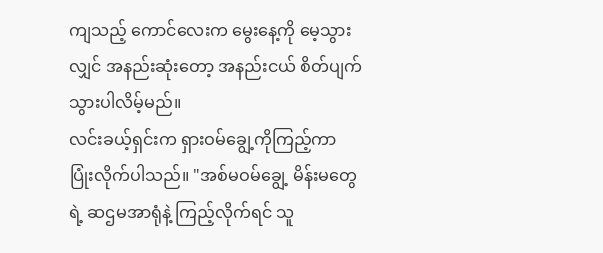ကျသည့် ကောင်လေးက မွေးနေ့ကို မေ့သွားလျှင် အနည်းဆုံးတော့ အနည်းငယ် စိတ်ပျက်သွားပါလိမ့်မည်။
လင်းခယ့်ရှင်းက ရှားဝမ်ချွေ့ကိုကြည့်ကာ ပြုံးလိုက်ပါသည်။ "အစ်မဝမ်ချွေ့ မိန်းမတွေရဲ့ ဆဌမအာရုံနဲ့ ကြည့်လိုက်ရင် သူ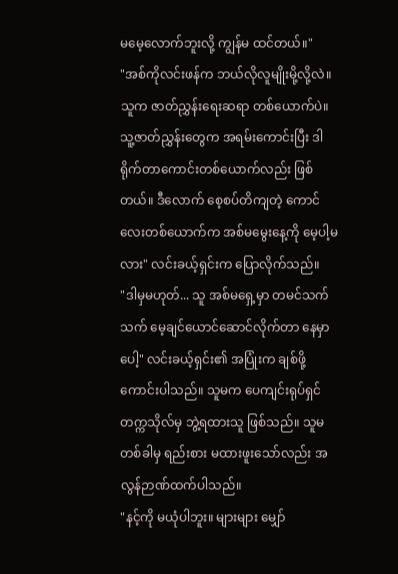မမေ့လောက်ဘူးလို့ ကျွန်မ ထင်တယ်။"
"အစ်ကိုလင်းဖန်က ဘယ်လိုလူမျိုးမို့လို့လဲ။ သူက ဇာတ်ညွှန်းရေးဆရာ တစ်ယောက်ပဲ။ သူ့ဇာတ်ညွှန်းတွေက အရမ်းကောင်းပြီး ဒါရိုက်တာကောင်းတစ်ယောက်လည်း ဖြစ်တယ်။ ဒီလောက် စေ့စပ်တိကျတဲ့ ကောင်လေးတစ်ယောက်က အစ်မမွေးနေ့ကို မေ့ပါ့မလား" လင်းခယ့်ရှင်းက ပြောလိုက်သည်။
"ဒါမှမဟုတ်... သူ အစ်မရှေ့မှာ တမင်သက်သက် မေ့ချင်ယောင်ဆောင်လိုက်တာ နေမှာပေါ့" လင်းခယ့်ရှင်း၏ အပြုံးက ချစ်ဖို့ကောင်းပါသည်။ သူမက ပေကျင်းရုပ်ရှင်တက္ကသိုလ်မှ ဘွဲ့ရထားသူ ဖြစ်သည်။ သူမ တစ်ခါမှ ရည်းစား မထားဖူးသော်လည်း အလွန်ဉာဏ်ထက်ပါသည်။
"နင့်ကို မယုံပါဘူး။ များများ မျှော်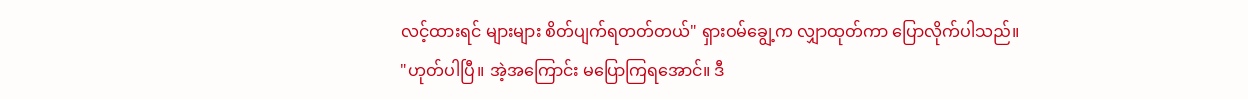လင့်ထားရင် များများ စိတ်ပျက်ရတတ်တယ်" ရှားဝမ်ချွေ့က လျှာထုတ်ကာ ပြောလိုက်ပါသည်။
"ဟုတ်ပါပြီ။ အဲ့အကြောင်း မပြောကြရအောင်။ ဒီ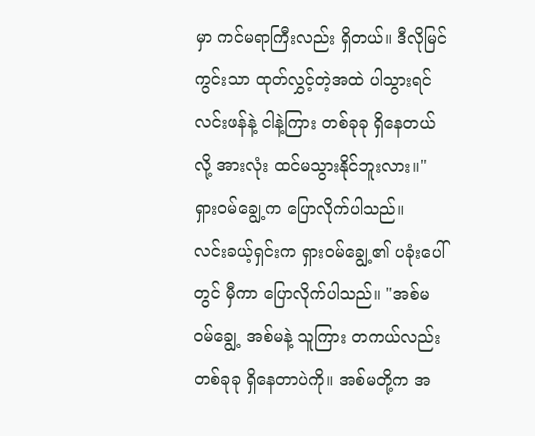မှာ ကင်မရာကြီးလည်း ရှိတယ်။ ဒီလိုမြင်ကွင်းသာ ထုတ်လွှင့်တဲ့အထဲ ပါသွားရင် လင်းဖန်နဲ့ ငါနဲ့ကြား တစ်ခုခု ရှိနေတယ်လို့ အားလုံး ထင်မသွားနိုင်ဘူးလား။" ရှားဝမ်ချွေ့က ပြောလိုက်ပါသည်။
လင်းခယ့်ရှင်းက ရှားဝမ်ချွေ့၏ ပခုံးပေါ်တွင် မှီကာ ပြောလိုက်ပါသည်။ "အစ်မဝမ်ချွေ့ အစ်မနဲ့ သူကြား တကယ်လည်း တစ်ခုခု ရှိနေတာပဲကို။ အစ်မတို့က အ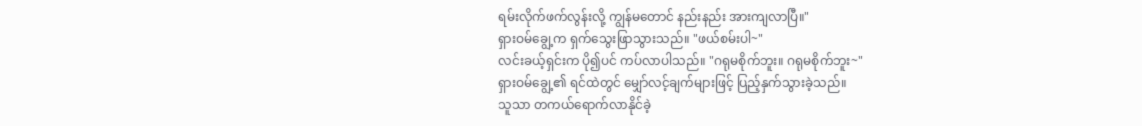ရမ်းလိုက်ဖက်လွန်းလို့ ကျွန်မတောင် နည်းနည်း အားကျလာပြီ။"
ရှားဝမ်ချွေ့က ရှက်သွေးဖြာသွားသည်။ "ဖယ်စမ်းပါ~"
လင်းခယ့်ရှင်းက ပို၍ပင် ကပ်လာပါသည်။ "ဂရုမစိုက်ဘူး။ ဂရုမစိုက်ဘူး~"
ရှားဝမ်ချွေ့၏ ရင်ထဲတွင် မျှော်လင့်ချက်များဖြင့် ပြည့်နှက်သွားခဲ့သည်။
သူသာ တကယ်ရောက်လာနိုင်ခဲ့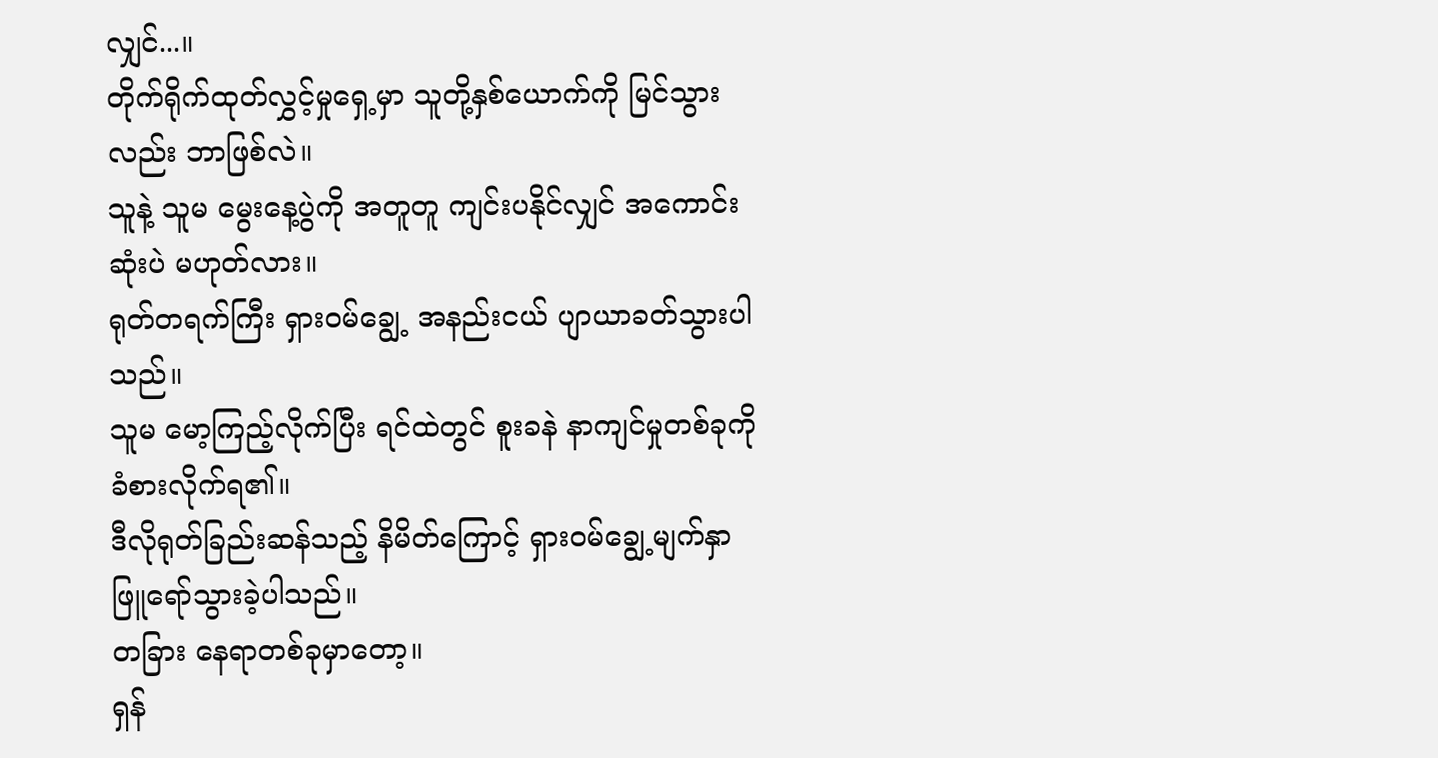လျှင်...။
တိုက်ရိုက်ထုတ်လွှင့်မှုရှေ့မှာ သူတို့နှစ်ယောက်ကို မြင်သွားလည်း ဘာဖြစ်လဲ။
သူနဲ့ သူမ မွေးနေ့ပွဲကို အတူတူ ကျင်းပနိုင်လျှင် အကောင်းဆုံးပဲ မဟုတ်လား။
ရုတ်တရက်ကြီး ရှားဝမ်ချွေ့ အနည်းငယ် ပျာယာခတ်သွားပါသည်။
သူမ မော့ကြည့်လိုက်ပြီး ရင်ထဲတွင် စူးခနဲ နာကျင်မှုတစ်ခုကို ခံစားလိုက်ရ၏။
ဒီလိုရုတ်ခြည်းဆန်သည့် နိမိတ်ကြောင့် ရှားဝမ်ချွေ့မျက်နှာ ဖြူရော်သွားခဲ့ပါသည်။
တခြား နေရာတစ်ခုမှာတော့။
ရှန်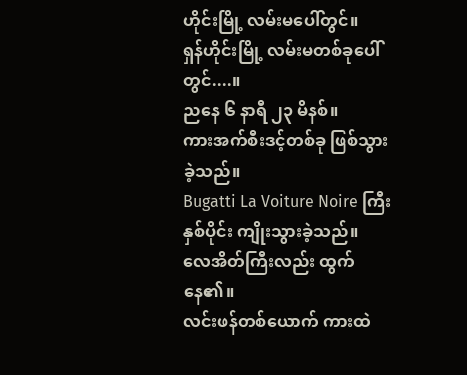ဟိုင်းမြို့ လမ်းမပေါ်တွင်။
ရှန်ဟိုင်းမြို့ လမ်းမတစ်ခုပေါ်တွင်....။
ညနေ ၆ နာရီ ၂၃ မိနစ်။
ကားအက်စီးဒင့်တစ်ခု ဖြစ်သွားခဲ့သည်။
Bugatti La Voiture Noire ကြီး နှစ်ပိုင်း ကျိုးသွားခဲ့သည်။
လေအိတ်ကြီးလည်း ထွက်နေ၏။
လင်းဖန်တစ်ယောက် ကားထဲ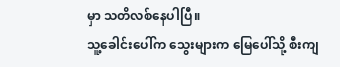မှာ သတိလစ်နေပါပြီ။
သူ့ခေါင်းပေါ်က သွေးများက မြေပေါ်သို့ စီးကျ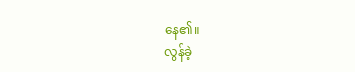နေ၏။
လွန်ခဲ့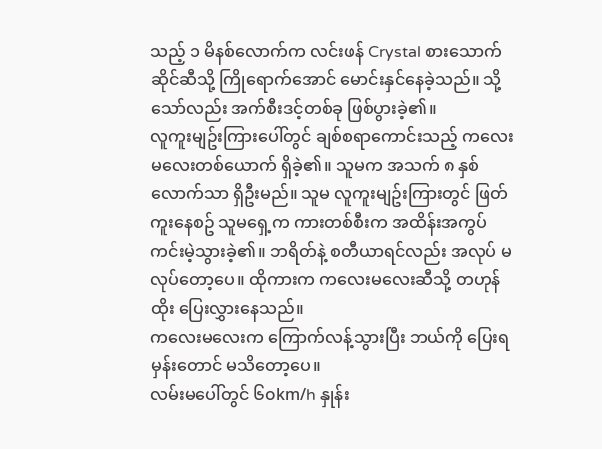သည့် ၁ မိနစ်လောက်က လင်းဖန် Crystal စားသောက်ဆိုင်ဆီသို့ ကြိုရောက်အောင် မောင်းနှင်နေခဲ့သည်။ သို့သော်လည်း အက်စီးဒင့်တစ်ခု ဖြစ်ပွားခဲ့၏။
လူကူးမျဥ်းကြားပေါ်တွင် ချစ်စရာကောင်းသည့် ကလေးမလေးတစ်ယောက် ရှိခဲ့၏။ သူမက အသက် ၈ နှစ်လောက်သာ ရှိဦးမည်။ သူမ လူကူးမျဥ်းကြားတွင် ဖြတ်ကူးနေစဥ် သူမရှေ့က ကားတစ်စီးက အထိန်းအကွပ် ကင်းမဲ့သွားခဲ့၏။ ဘရိတ်နဲ့ စတီယာရင်လည်း အလုပ် မလုပ်တော့ပေ။ ထိုကားက ကလေးမလေးဆီသို့ တဟုန်ထိုး ပြေးလွှားနေသည်။
ကလေးမလေးက ကြောက်လန့်သွားပြီး ဘယ်ကို ပြေးရမှန်းတောင် မသိတော့ပေ။
လမ်းမပေါ်တွင် ၆၀km/h နှုန်း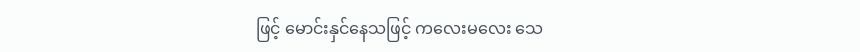ဖြင့် မောင်းနှင်နေသဖြင့် ကလေးမလေး သေ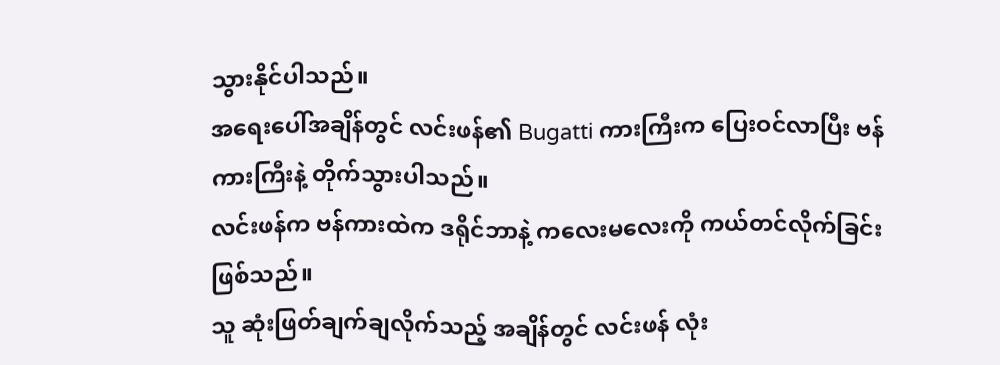သွားနိုင်ပါသည်။
အရေးပေါ်အချိန်တွင် လင်းဖန်၏ Bugatti ကားကြီးက ပြေးဝင်လာပြီး ဗန်ကားကြီးနဲ့ တိုက်သွားပါသည်။
လင်းဖန်က ဗန်ကားထဲက ဒရိုင်ဘာနဲ့ ကလေးမလေးကို ကယ်တင်လိုက်ခြင်းဖြစ်သည်။
သူ ဆုံးဖြတ်ချက်ချလိုက်သည့် အချိန်တွင် လင်းဖန် လုံး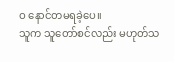ဝ နောင်တမရခဲ့ပေ။
သူက သူတော်စင်လည်း မဟုတ်သ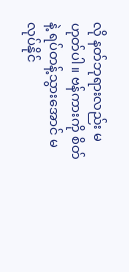လို နတ်ဘုရားလည်း မဟုတ်ပါ။ ဗန်ကားကို စိတ်နဲ့ ရပ်တန့်သွားအောင် မလုပ်နိုင်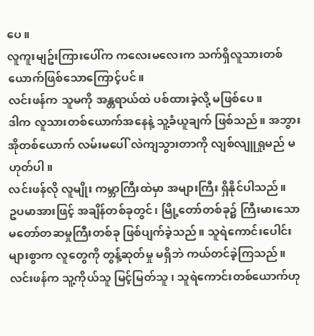ပေ။
လူကူးမျဥ်းကြားပေါ်က ကလေးမလေးက သက်ရှိလူသားတစ်ယောက်ဖြစ်သောကြောင့်ပင်။
လင်းဖန်က သူမကို အန္တရာယ်ထဲ ပစ်ထားခဲ့လို့ မဖြစ်ပေ။
ဒါက လူသားတစ်ယောက်အနေနဲ့ သူ့ခံယူချက် ဖြစ်သည်။ အဘွားအိုတစ်ယောက် လမ်းမပေါ် လဲကျသွားတာကို လျစ်လျူရှုမည် မဟုတ်ပါ။
လင်းဖန်လို လူမျိုး ကမ္ဘာကြီးထဲမှာ အများကြီး ရှိနိုင်ပါသည်။
ဥပမာအားဖြင့် အချိန်တစ်ခုတွင်၊ မြို့တော်တစ်ခု၌ ကြီးမားသော မတော်တဆမှုကြီးတစ်ခု ဖြစ်ပျက်ခဲ့သည်။ သူရဲကောင်းပေါင်းများစွာက လူတွေကို တွန့်ဆုတ်မှု မရှိဘဲ ကယ်တင်ခဲ့ကြသည်။
လင်းဖန်က သူ့ကိုယ်သူ မြင့်မြတ်သူ၊ သူရဲကောင်းတစ်ယောက်ဟု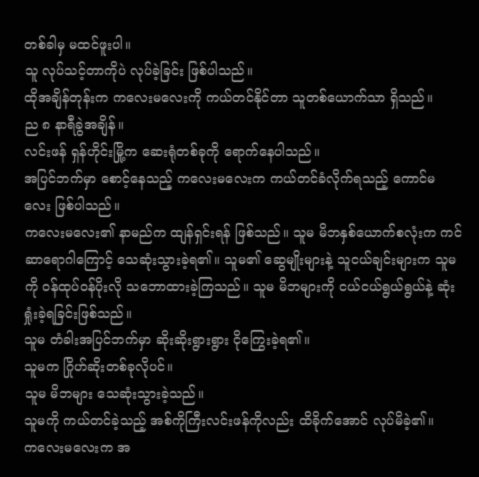တစ်ခါမှ မထင်ဖူးပါ။
သူ လုပ်သင့်တာကိုပဲ လုပ်ခဲ့ခြင်း ဖြစ်ပါသည်။
ထိုအချိန်တုန်းက ကလေးမလေးကို ကယ်တင်နိုင်တာ သူတစ်ယောက်သာ ရှိသည်။
ည ၈ နာရီခွဲအချိန်။
လင်းဖန် ရှန်ဟိုင်းမြို့က ဆေးရုံတစ်ခုကို ရောက်နေပါသည်။
အပြင်ဘက်မှာ စောင့်နေသည့် ကလေးမလေးက ကယ်တင်ခံလိုက်ရသည့် ကောင်မလေး ဖြစ်ပါသည်။
ကလေးမလေး၏ နာမည်က ထျန်ရှင်းရန် ဖြစ်သည်။ သူမ မိဘနှစ်ယောက်စလုံးက ကင်ဆာရောဂါကြောင့် သေဆုံးသွားခဲ့ရ၏။ သူမ၏ ဆွေမျိုးများနဲ့ သူငယ်ချင်းများက သူမကို ဝန်ထုပ်ဝန်ပိုးလို သဘောထားခဲ့ကြသည်။ သူမ မိဘများကို ငယ်ငယ်ရွယ်ရွယ်နဲ့ ဆုံးရှုံးခဲ့ရခြင်းဖြစ်သည်။
သူမ တံခါးအပြင်ဘက်မှာ ဆိုးဆိုးရွားရွား ငိုကြွေးခဲ့ရ၏။
သူမက ဂြိုဟ်ဆိုးတစ်ခုလိုပင်။
သူမ မိဘများ သေဆုံးသွားခဲ့သည်။
သူမကို ကယ်တင်ခဲ့သည့် အစ်ကိုကြီးလင်းဖန်ကိုလည်း ထိခိုက်အောင် လုပ်မိခဲ့၏။
ကလေးမလေးက အ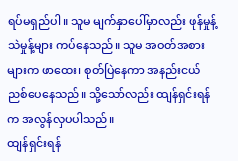ရပ်မရှည်ပါ။ သူမ မျက်နှာပေါ်မှာလည်း ဖုန်မှုန့်သဲမှုန့်များ ကပ်နေသည်။ သူမ အဝတ်အစားများက ဖာထေး၊ စုတ်ပြဲနေကာ အနည်းငယ် ညစ်ပေနေသည်။ သို့သော်လည်း ထျန်ရှင်းရန်က အလွန်လှပပါသည်။
ထျန်ရှင်းရန်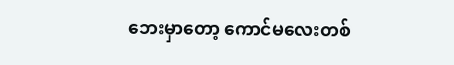ဘေးမှာတော့ ကောင်မလေးတစ်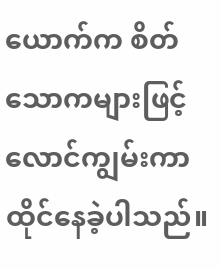ယောက်က စိတ်သောကများဖြင့် လောင်ကျွမ်းကာ ထိုင်နေခဲ့ပါသည်။